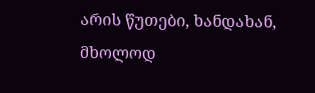არის წუთები, ხანდახან, მხოლოდ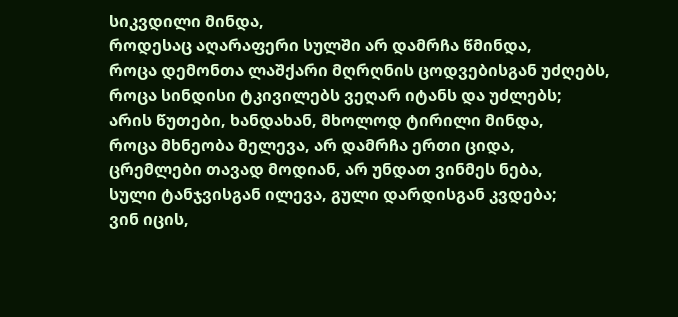სიკვდილი მინდა,
როდესაც აღარაფერი სულში არ დამრჩა წმინდა,
როცა დემონთა ლაშქარი მღრღნის ცოდვებისგან უძღებს,
როცა სინდისი ტკივილებს ვეღარ იტანს და უძლებს;
არის წუთები, ხანდახან, მხოლოდ ტირილი მინდა,
როცა მხნეობა მელევა, არ დამრჩა ერთი ციდა,
ცრემლები თავად მოდიან, არ უნდათ ვინმეს ნება,
სული ტანჯვისგან ილევა, გული დარდისგან კვდება;
ვინ იცის,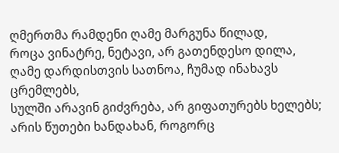ღმერთმა რამდენი ღამე მარგუნა წილად,
როცა ვინატრე, ნეტავი, არ გათენდესო დილა,
ღამე დარდისთვის სათნოა, ჩუმად ინახავს ცრემლებს,
სულში არავინ გიძვრება, არ გიფათურებს ხელებს;
არის წუთები ხანდახან, როგორც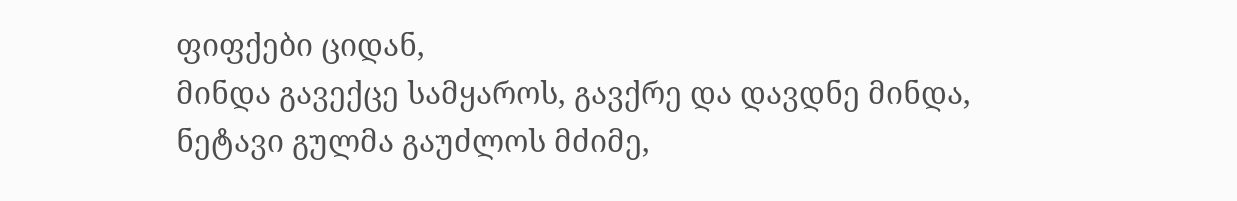ფიფქები ციდან,
მინდა გავექცე სამყაროს, გავქრე და დავდნე მინდა,
ნეტავი გულმა გაუძლოს მძიმე,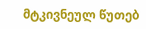მტკივნეულ წუთებ